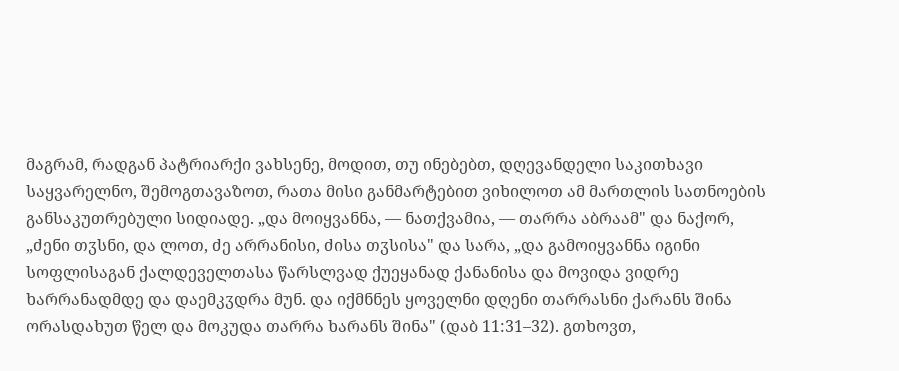მაგრამ, რადგან პატრიარქი ვახსენე, მოდით, თუ ინებებთ, დღევანდელი საკითხავი საყვარელნო, შემოგთავაზოთ, რათა მისი განმარტებით ვიხილოთ ამ მართლის სათნოების განსაკუთრებული სიდიადე. „და მოიყვანნა, — ნათქვამია, — თარრა აბრაამ" და ნაქორ, „ძენი თჳსნი, და ლოთ, ძე არრანისი, ძისა თჳსისა" და სარა, „და გამოიყვანნა იგინი სოფლისაგან ქალდეველთასა წარსლვად ქუეყანად ქანანისა და მოვიდა ვიდრე ხარრანადმდე და დაემკჳდრა მუნ. და იქმნნეს ყოველნი დღენი თარრასნი ქარანს შინა ორასდახუთ წელ და მოკუდა თარრა ხარანს შინა" (დაბ 11:31–32). გთხოვთ,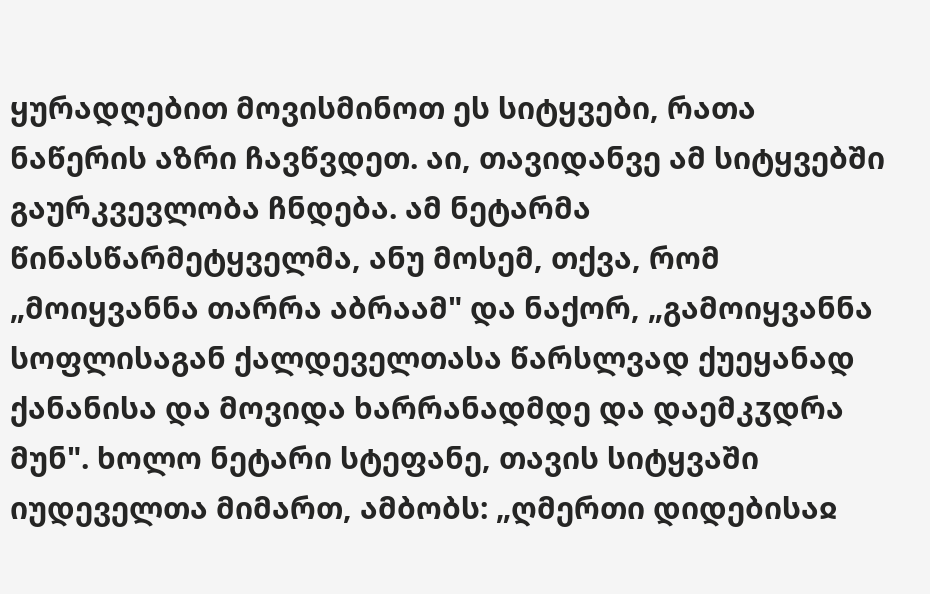ყურადღებით მოვისმინოთ ეს სიტყვები, რათა ნაწერის აზრი ჩავწვდეთ. აი, თავიდანვე ამ სიტყვებში გაურკვევლობა ჩნდება. ამ ნეტარმა წინასწარმეტყველმა, ანუ მოსემ, თქვა, რომ „მოიყვანნა თარრა აბრაამ" და ნაქორ, „გამოიყვანნა სოფლისაგან ქალდეველთასა წარსლვად ქუეყანად ქანანისა და მოვიდა ხარრანადმდე და დაემკჳდრა მუნ". ხოლო ნეტარი სტეფანე, თავის სიტყვაში იუდეველთა მიმართ, ამბობს: „ღმერთი დიდებისაჲ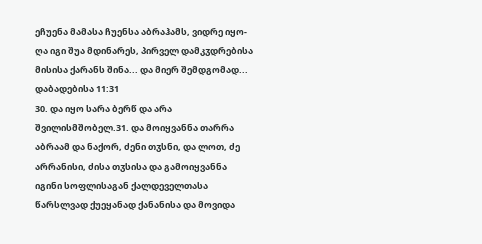ეჩუენა მამასა ჩუენსა აბრაჰამს, ვიდრე იყო-ღა იგი შუა მდინარეს, პირველ დამკჳდრებისა მისისა ქარანს შინა... და მიერ შემდგომად...
დაბადებისა 11:31
30. და იყო სარა ბერწ და არა შვილისმშობელ.31. და მოიყვანნა თარრა აბრაამ და ნაქორ, ძენი თჳსნი, და ლოთ, ძე არრანისი, ძისა თჳსისა და გამოიყვანნა იგინი სოფლისაგან ქალდეველთასა წარსლვად ქუეყანად ქანანისა და მოვიდა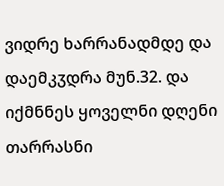ვიდრე ხარრანადმდე და დაემკჳდრა მუნ.32. და იქმნნეს ყოველნი დღენი თარრასნი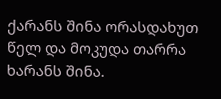ქარანს შინა ორასდახუთ წელ და მოკუდა თარრა ხარანს შინა.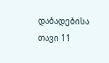დაბადებისა თავი 11